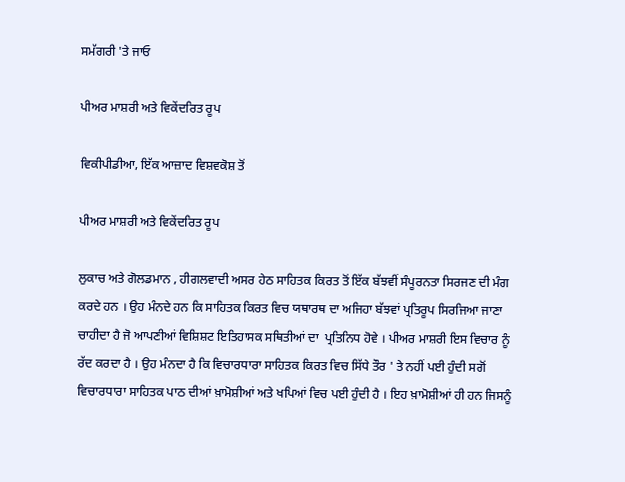ਸਮੱਗਰੀ 'ਤੇ ਜਾਓ

ਪੀਅਰ ਮਾਸ਼ਰੀ ਅਤੇ ਵਿਕੇਂਦਰਿਤ ਰੂਪ

ਵਿਕੀਪੀਡੀਆ, ਇੱਕ ਆਜ਼ਾਦ ਵਿਸ਼ਵਕੋਸ਼ ਤੋਂ

ਪੀਅਰ ਮਾਸ਼ਰੀ ਅਤੇ ਵਿਕੇਂਦਰਿਤ ਰੂਪ

ਲੁਕਾਚ ਅਤੇ ਗੋਲਡਮਾਨ , ਹੀਗਲਵਾਦੀ ਅਸਰ ਹੇਠ ਸਾਹਿਤਕ ਕਿਰਤ ਤੋਂ ਇੱਕ ਬੱਝਵੀਂ ਸੰਪੂਰਨਤਾ ਸਿਰਜਣ ਦੀ ਮੰਗ ਕਰਦੇ ਹਨ । ਉਹ ਮੰਨਦੇ ਹਨ ਕਿ ਸਾਹਿਤਕ ਕਿਰਤ ਵਿਚ ਯਥਾਰਥ ਦਾ ਅਜਿਹਾ ਬੱਝਵਾਂ ਪ੍ਰਤਿਰੂਪ ਸਿਰਜਿਆ ਜਾਣਾ ਚਾਹੀਦਾ ਹੈ ਜੋ ਆਪਣੀਆਂ ਵਿਸ਼ਿਸ਼ਟ ਇਤਿਹਾਸਕ ਸਥਿਤੀਆਂ ਦਾ  ਪ੍ਰਤਿਨਿਧ ਹੋਵੇ । ਪੀਅਰ ਮਾਸ਼ਰੀ ਇਸ ਵਿਚਾਰ ਨੂੰ ਰੱਦ ਕਰਦਾ ਹੈ । ਉਹ ਮੰਨਦਾ ਹੈ ਕਿ ਵਿਚਾਰਧਾਰਾ ਸਾਹਿਤਕ ਕਿਰਤ ਵਿਚ ਸਿੱਧੇ ਤੌਰ ' ਤੇ ਨਹੀਂ ਪਈ ਹੁੰਦੀ ਸਗੋਂ ਵਿਚਾਰਧਾਰਾ ਸਾਹਿਤਕ ਪਾਠ ਦੀਆਂ ਖ਼ਾਮੋਸ਼ੀਆਂ ਅਤੇ ਖਪਿਆਂ ਵਿਚ ਪਈ ਹੁੰਦੀ ਹੈ । ਇਹ ਖ਼ਾਮੋਸ਼ੀਆਂ ਹੀ ਹਨ ਜਿਸਨੂੰ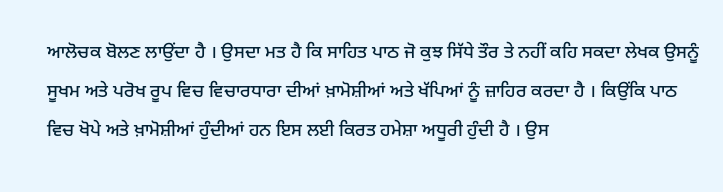ਆਲੋਚਕ ਬੋਲਣ ਲਾਉਂਦਾ ਹੈ । ਉਸਦਾ ਮਤ ਹੈ ਕਿ ਸਾਹਿਤ ਪਾਠ ਜੋ ਕੁਝ ਸਿੱਧੇ ਤੌਰ ਤੇ ਨਹੀਂ ਕਹਿ ਸਕਦਾ ਲੇਖਕ ਉਸਨੂੰ ਸੂਖਮ ਅਤੇ ਪਰੋਖ ਰੂਪ ਵਿਚ ਵਿਚਾਰਧਾਰਾ ਦੀਆਂ ਖ਼ਾਮੋਸ਼ੀਆਂ ਅਤੇ ਖੱਪਿਆਂ ਨੂੰ ਜ਼ਾਹਿਰ ਕਰਦਾ ਹੈ । ਕਿਉਂਕਿ ਪਾਠ ਵਿਚ ਖੋਪੇ ਅਤੇ ਖ਼ਾਮੋਸ਼ੀਆਂ ਹੁੰਦੀਆਂ ਹਨ ਇਸ ਲਈ ਕਿਰਤ ਹਮੇਸ਼ਾ ਅਧੂਰੀ ਹੁੰਦੀ ਹੈ । ਉਸ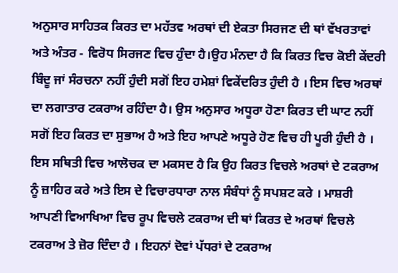ਅਨੁਸਾਰ ਸਾਹਿਤਕ ਕਿਰਤ ਦਾ ਮਹੱਤਵ ਅਰਥਾਂ ਦੀ ਏਕਤਾ ਸਿਰਜਣ ਦੀ ਥਾਂ ਵੱਖਰਤਾਵਾਂ ਅਤੇ ਅੰਤਰ - ਵਿਰੋਧ ਸਿਰਜਣ ਵਿਚ ਹੁੰਦਾ ਹੈ।ਉਹ ਮੰਨਦਾ ਹੈ ਕਿ ਕਿਰਤ ਵਿਚ ਕੋਈ ਕੇਂਦਰੀ ਬਿੰਦੂ ਜਾਂ ਸੰਰਚਨਾ ਨਹੀਂ ਹੁੰਦੀ ਸਗੋਂ ਇਹ ਹਮੇਸ਼ਾਂ ਵਿਕੇਂਦਰਿਤ ਹੁੰਦੀ ਹੈ । ਇਸ ਵਿਚ ਅਰਥਾਂ ਦਾ ਲਗਾਤਾਰ ਟਕਰਾਅ ਰਹਿੰਦਾ ਹੈ। ਉਸ ਅਨੁਸਾਰ ਅਧੂਰਾ ਹੋਣਾ ਕਿਰਤ ਦੀ ਘਾਟ ਨਹੀਂ ਸਗੋਂ ਇਹ ਕਿਰਤ ਦਾ ਸੁਭਾਅ ਹੈ ਅਤੇ ਇਹ ਆਪਣੇ ਅਧੂਰੇ ਹੋਣ ਵਿਚ ਹੀ ਪੂਰੀ ਹੁੰਦੀ ਹੈ । ਇਸ ਸਥਿਤੀ ਵਿਚ ਆਲੋਚਕ ਦਾ ਮਕਸਦ ਹੈ ਕਿ ਉਹ ਕਿਰਤ ਵਿਚਲੇ ਅਰਥਾਂ ਦੇ ਟਕਰਾਅ ਨੂੰ ਜ਼ਾਹਿਰ ਕਰੇ ਅਤੇ ਇਸ ਦੇ ਵਿਚਾਰਧਾਰਾ ਨਾਲ ਸੰਬੰਧਾਂ ਨੂੰ ਸਪਸ਼ਟ ਕਰੇ । ਮਾਸ਼ਰੀ ਆਪਣੀ ਵਿਆਖਿਆ ਵਿਚ ਰੂਪ ਵਿਚਲੇ ਟਕਰਾਅ ਦੀ ਥਾਂ ਕਿਰਤ ਦੇ ਅਰਥਾਂ ਵਿਚਲੇ ਟਕਰਾਅ ਤੇ ਜ਼ੋਰ ਦਿੰਦਾ ਹੈ । ਇਹਨਾਂ ਦੋਵਾਂ ਪੱਧਰਾਂ ਦੇ ਟਕਰਾਅ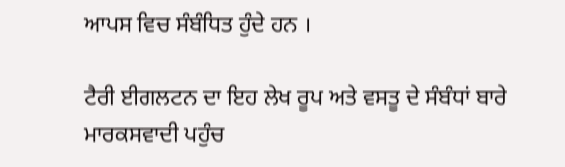ਆਪਸ ਵਿਚ ਸੰਬੰਧਿਤ ਹੁੰਦੇ ਹਨ ।

ਟੈਰੀ ਈਗਲਟਨ ਦਾ ਇਹ ਲੇਖ ਰੂਪ ਅਤੇ ਵਸਤੂ ਦੇ ਸੰਬੰਧਾਂ ਬਾਰੇ ਮਾਰਕਸਵਾਦੀ ਪਹੁੰਚ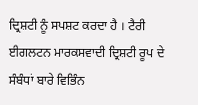ਦ੍ਰਿਸ਼ਟੀ ਨੂੰ ਸਪਸ਼ਟ ਕਰਦਾ ਹੈ । ਟੈਰੀ ਈਗਲਟਨ ਮਾਰਕਸਵਾਦੀ ਦ੍ਰਿਸ਼ਟੀ ਰੂਪ ਦੇ ਸੰਬੰਧਾਂ ਬਾਰੇ ਵਿਭਿੰਨ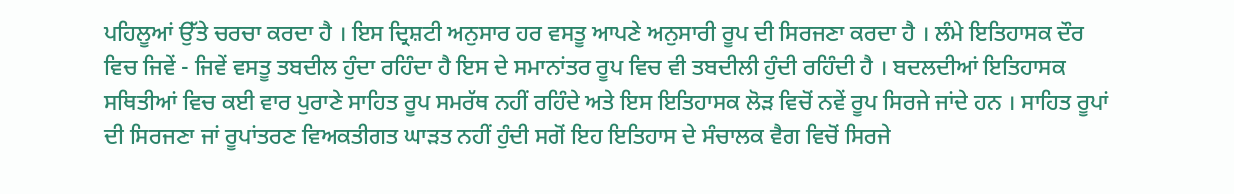ਪਹਿਲੂਆਂ ਉੱਤੇ ਚਰਚਾ ਕਰਦਾ ਹੈ । ਇਸ ਦ੍ਰਿਸ਼ਟੀ ਅਨੁਸਾਰ ਹਰ ਵਸਤੂ ਆਪਣੇ ਅਨੁਸਾਰੀ ਰੂਪ ਦੀ ਸਿਰਜਣਾ ਕਰਦਾ ਹੈ । ਲੰਮੇ ਇਤਿਹਾਸਕ ਦੌਰ ਵਿਚ ਜਿਵੇਂ - ਜਿਵੇਂ ਵਸਤੂ ਤਬਦੀਲ ਹੁੰਦਾ ਰਹਿੰਦਾ ਹੈ ਇਸ ਦੇ ਸਮਾਨਾਂਤਰ ਰੂਪ ਵਿਚ ਵੀ ਤਬਦੀਲੀ ਹੁੰਦੀ ਰਹਿੰਦੀ ਹੈ । ਬਦਲਦੀਆਂ ਇਤਿਹਾਸਕ ਸਥਿਤੀਆਂ ਵਿਚ ਕਈ ਵਾਰ ਪੁਰਾਣੇ ਸਾਹਿਤ ਰੂਪ ਸਮਰੱਥ ਨਹੀਂ ਰਹਿੰਦੇ ਅਤੇ ਇਸ ਇਤਿਹਾਸਕ ਲੋੜ ਵਿਚੋਂ ਨਵੇਂ ਰੂਪ ਸਿਰਜੇ ਜਾਂਦੇ ਹਨ । ਸਾਹਿਤ ਰੂਪਾਂ ਦੀ ਸਿਰਜਣਾ ਜਾਂ ਰੂਪਾਂਤਰਣ ਵਿਅਕਤੀਗਤ ਘਾੜਤ ਨਹੀਂ ਹੁੰਦੀ ਸਗੋਂ ਇਹ ਇਤਿਹਾਸ ਦੇ ਸੰਚਾਲਕ ਵੈਗ ਵਿਚੋਂ ਸਿਰਜੇ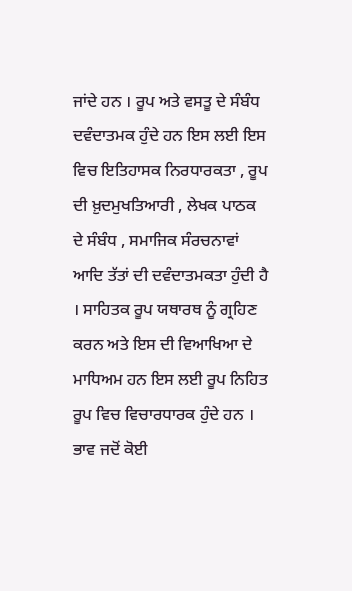ਜਾਂਦੇ ਹਨ । ਰੂਪ ਅਤੇ ਵਸਤੂ ਦੇ ਸੰਬੰਧ ਦਵੰਦਾਤਮਕ ਹੁੰਦੇ ਹਨ ਇਸ ਲਈ ਇਸ ਵਿਚ ਇਤਿਹਾਸਕ ਨਿਰਧਾਰਕਤਾ , ਰੂਪ ਦੀ ਖ਼ੁਦਮੁਖਤਿਆਰੀ , ਲੇਖਕ ਪਾਠਕ ਦੇ ਸੰਬੰਧ , ਸਮਾਜਿਕ ਸੰਰਚਨਾਵਾਂ ਆਦਿ ਤੱਤਾਂ ਦੀ ਦਵੰਦਾਤਮਕਤਾ ਹੁੰਦੀ ਹੈ । ਸਾਹਿਤਕ ਰੂਪ ਯਥਾਰਥ ਨੂੰ ਗ੍ਰਹਿਣ ਕਰਨ ਅਤੇ ਇਸ ਦੀ ਵਿਆਖਿਆ ਦੇ ਮਾਧਿਅਮ ਹਨ ਇਸ ਲਈ ਰੂਪ ਨਿਹਿਤ ਰੂਪ ਵਿਚ ਵਿਚਾਰਧਾਰਕ ਹੁੰਦੇ ਹਨ । ਭਾਵ ਜਦੋਂ ਕੋਈ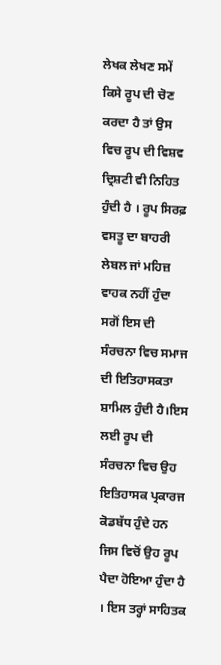ਲੇਖਕ ਲੇਖਣ ਸਮੇਂ ਕਿਸੇ ਰੂਪ ਦੀ ਚੋਣ ਕਰਦਾ ਹੈ ਤਾਂ ਉਸ ਵਿਚ ਰੂਪ ਦੀ ਵਿਸ਼ਵ ਦ੍ਰਿਸ਼ਟੀ ਵੀ ਨਿਹਿਤ ਹੁੰਦੀ ਹੈ । ਰੂਪ ਸਿਰਫ਼ ਵਸਤੂ ਦਾ ਬਾਹਰੀ ਲੇਬਲ ਜਾਂ ਮਹਿਜ਼ ਵਾਹਕ ਨਹੀਂ ਹੁੰਦਾ ਸਗੋਂ ਇਸ ਦੀ ਸੰਰਚਨਾ ਵਿਚ ਸਮਾਜ ਦੀ ਇਤਿਹਾਸਕਤਾ ਸ਼ਾਮਿਲ ਹੁੰਦੀ ਹੈ।ਇਸ ਲਈ ਰੂਪ ਦੀ ਸੰਰਚਨਾ ਵਿਚ ਉਹ ਇਤਿਹਾਸਕ ਪ੍ਰਕਾਰਜ ਕੋਡਬੱਧ ਹੁੰਦੇ ਹਨ ਜਿਸ ਵਿਚੋਂ ਉਹ ਰੂਪ ਪੈਦਾ ਹੋਇਆ ਹੁੰਦਾ ਹੈ । ਇਸ ਤਰ੍ਹਾਂ ਸਾਹਿਤਕ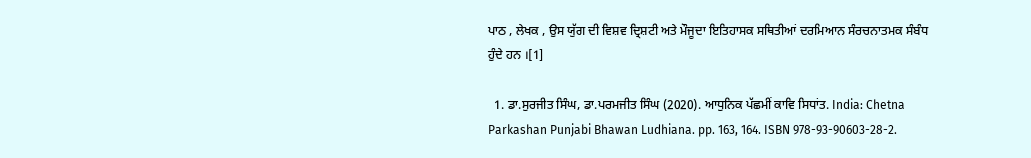ਪਾਠ , ਲੇਖਕ , ਉਸ ਯੁੱਗ ਦੀ ਵਿਸ਼ਵ ਦ੍ਰਿਸ਼ਟੀ ਅਤੇ ਮੌਜੂਦਾ ਇਤਿਹਾਸਕ ਸਥਿਤੀਆਂ ਦਰਮਿਆਨ ਸੰਰਚਨਾਤਮਕ ਸੰਬੰਧ ਹੁੰਦੇ ਹਨ ।[1]

  1. ਡਾ.ਸੁਰਜੀਤ ਸਿੰਘ, ਡਾ.ਪਰਮਜੀਤ ਸਿੰਘ (2020). ਆਧੁਨਿਕ ਪੱਛਮੀਂ ਕਾਵਿ ਸਿਧਾਂਤ. India: Chetna Parkashan Punjabi Bhawan Ludhiana. pp. 163, 164. ISBN 978-93-90603-28-2.